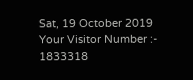Sat, 19 October 2019
Your Visitor Number :-   1833318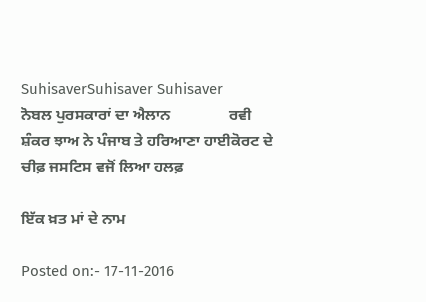SuhisaverSuhisaver Suhisaver
ਨੋਬਲ ਪੁਰਸਕਾਰਾਂ ਦਾ ਐਲਾਨ               ਰਵੀ ਸ਼ੰਕਰ ਝਾਅ ਨੇ ਪੰਜਾਬ ਤੇ ਹਰਿਆਣਾ ਹਾਈਕੋਰਟ ਦੇ ਚੀਫ਼ ਜਸਟਿਸ ਵਜੋਂ ਲਿਆ ਹਲਫ਼

ਇੱਕ ਖ਼ਤ ਮਾਂ ਦੇ ਨਾਮ

Posted on:- 17-11-2016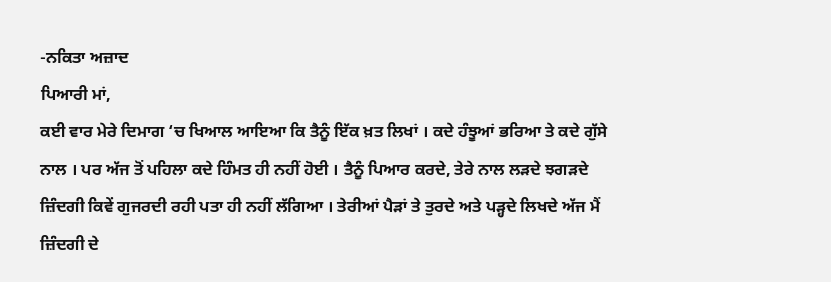-ਨਕਿਤਾ ਅਜ਼ਾਦ
ਪਿਆਰੀ ਮਾਂ,
ਕਈ ਵਾਰ ਮੇਰੇ ਦਿਮਾਗ ‘ਚ ਖਿਆਲ ਆਇਆ ਕਿ ਤੈਨੂੰ ਇੱਕ ਖ਼ਤ ਲਿਖਾਂ । ਕਦੇ ਹੰਝੂਆਂ ਭਰਿਆ ਤੇ ਕਦੇ ਗੁੱਸੇ ਨਾਲ । ਪਰ ਅੱਜ ਤੋਂ ਪਹਿਲਾ ਕਦੇ ਹਿੰਮਤ ਹੀ ਨਹੀਂ ਹੋਈ । ਤੈਨੂੰ ਪਿਆਰ ਕਰਦੇ, ਤੇਰੇ ਨਾਲ ਲੜਦੇ ਝਗੜਦੇ ਜ਼ਿੰਦਗੀ ਕਿਵੇਂ ਗੁਜਰਦੀ ਰਹੀ ਪਤਾ ਹੀ ਨਹੀਂ ਲੱਗਿਆ । ਤੇਰੀਆਂ ਪੈੜਾਂ ਤੇ ਤੁਰਦੇ ਅਤੇ ਪੜ੍ਹਦੇ ਲਿਖਦੇ ਅੱਜ ਮੈਂ ਜ਼ਿੰਦਗੀ ਦੇ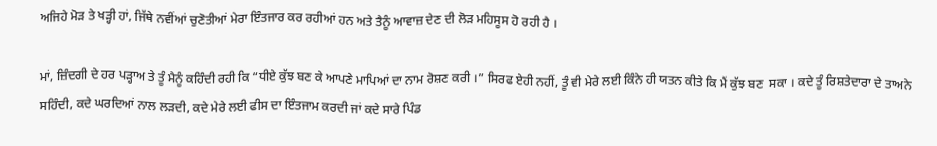ਅਜਿਹੇ ਮੋੜ ਤੇ ਖੜ੍ਹੀ ਹਾਂ, ਜਿੱਥੇ ਨਵੀਂਆਂ ਚੁਣੋਤੀਆਂ ਮੇਰਾ ਇੰਤਜਾਰ ਕਰ ਰਹੀਆਂ ਹਨ ਅਤੇ ਤੈਨੂੰ ਆਵਾਜ਼ ਦੇਣ ਦੀ ਲੋੜ ਮਹਿਸੂਸ ਹੋ ਰਹੀ ਹੈ ।

ਮਾਂ, ਜ਼ਿੰਦਗੀ ਦੇ ਹਰ ਪੜ੍ਹਾਅ ਤੇ ਤੂੰ ਮੈਨੂੰ ਕਹਿੰਦੀ ਰਹੀ ਕਿ “ਧੀਏ ਕੁੱਝ ਬਣ ਕੇ ਆਪਣੇ ਮਾਪਿਆਂ ਦਾ ਨਾਮ ਰੋਸ਼ਣ ਕਰੀ ।” ਸਿਰਫ ਏਹੀ ਨਹੀਂ, ਤੂੰ ਵੀ ਮੇਰੇ ਲਈ ਕਿੰਨੇ ਹੀ ਯਤਨ ਕੀਤੇ ਕਿ ਮੈਂ ਕੁੱਝ ਬਣ  ਸਕਾ । ਕਦੇ ਤੂੰ ਰਿਸ਼ਤੇਦਾਰਾ ਦੇ ਤਾਅਨੇ ਸਹਿੰਦੀ, ਕਦੇ ਘਰਦਿਆਂ ਨਾਲ ਲੜਦੀ, ਕਦੇ ਮੇਰੇ ਲਈ ਫੀਸ ਦਾ ਇੰਤਜਾਮ ਕਰਦੀ ਜਾਂ ਕਦੇ ਸਾਰੇ ਪਿੰਡ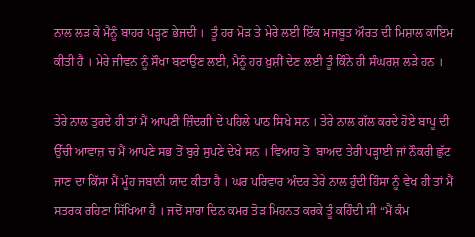ਨਾਲ ਲੜ ਕੇ ਮੈਨੂੰ ਬਾਹਰ ਪੜ੍ਹਣ ਭੇਜਦੀ ।  ਤੂੰ ਹਰ ਮੋੜ ਤੇ ਮੇਰੇ ਲਈ ਇੱਕ ਮਜਬੂਤ ਔਰਤ ਦੀ ਮਿਸ਼ਾਲ ਕਾਇਮ ਕੀਤੀ ਹੈ । ਮੇਰੇ ਜੀਵਨ ਨੂੰ ਸੌਖਾ ਬਣਾਉਣ ਲਈ, ਮੈਨੂੰ ਹਰ ਖ਼ੁਸ਼ੀਂ ਦੇਣ ਲਈ ਤੂੰ ਕਿੰਨੇ ਹੀ ਸੰਘਰਸ਼ ਲੜੇ ਹਨ ।

ਤੇਰੇ ਨਾਲ ਤੁਰਦੇ ਹੀ ਤਾਂ ਮੈਂ ਆਪਣੀ ਜ਼ਿੰਦਗੀ ਦੇ ਪਹਿਲੇ ਪਾਠ ਸਿਖੇ ਸਨ । ਤੇਰੇ ਨਾਲ ਗੱਲ ਕਰਦੇ ਹੋਏ ਬਾਪੂ ਦੀ ਉੱਚੀ ਆਵਾਜ਼ ਚ ਮੈਂ ਆਪਣੇ ਸਭ ਤੋਂ ਬੁਰੇ ਸੁਪਣੇ ਦੇਖੇ ਸਨ । ਵਿਆਹ ਤੋ  ਬਾਅਦ ਤੇਰੀ ਪੜ੍ਹਾਈ ਜਾਂ ਨੌਕਰੀ ਛੁੱਟ ਜਾਣ ਦਾ ਕਿੱਸਾ ਮੈਂ ਮੂੰਹ ਜਬਾਨੀ ਯਾਦ ਕੀਤਾ ਹੈ । ਘਰ ਪਰਿਵਾਰ ਅੰਦਰ ਤੇਰੇ ਨਾਲ ਹੁੰਦੀ ਹਿੰਸਾ ਨੂੰ ਵੇਖ ਹੀ ਤਾਂ ਮੈਂ ਸਤਰਕ ਰਹਿਣਾ ਸਿੱਖਿਆ ਹੈ । ਜਦੋਂ ਸਾਰਾ ਦਿਨ ਕਮਰ ਤੋੜ ਮਿਹਨਤ ਕਰਕੇ ਤੂੰ ਕਹਿੰਦੀ ਸੀ “ਮੈਂ ਕੰਮ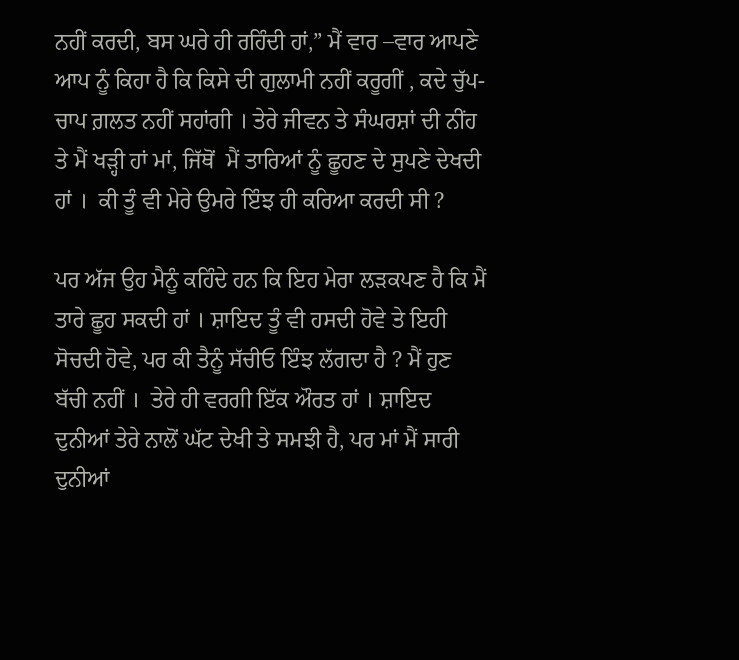ਨਹੀਂ ਕਰਦੀ, ਬਸ ਘਰੇ ਹੀ ਰਹਿੰਦੀ ਹਾਂ,” ਮੈਂ ਵਾਰ –ਵਾਰ ਆਪਣੇ ਆਪ ਨੂੰ ਕਿਹਾ ਹੈ ਕਿ ਕਿਸੇ ਦੀ ਗੁਲਾਮੀ ਨਹੀਂ ਕਰੂਗੀਂ , ਕਦੇ ਚੁੱਪ-ਚਾਪ ਗ਼ਲਤ ਨਹੀਂ ਸਹਾਂਗੀ । ਤੇਰੇ ਜੀਵਨ ਤੇ ਸੰਘਰਸ਼ਾਂ ਦੀ ਨੀਂਹ ਤੇ ਮੈਂ ਖੜ੍ਹੀ ਹਾਂ ਮਾਂ, ਜਿੱਥੋਂ  ਮੈਂ ਤਾਰਿਆਂ ਨੂੰ ਛੂਹਣ ਦੇ ਸੁਪਣੇ ਦੇਖਦੀ ਹਾਂ ।  ਕੀ ਤੂੰ ਵੀ ਮੇਰੇ ਉਮਰੇ ਇੰਝ ਹੀ ਕਰਿਆ ਕਰਦੀ ਸੀ ?

ਪਰ ਅੱਜ ਉਹ ਮੈਨੂੰ ਕਹਿੰਦੇ ਹਨ ਕਿ ਇਹ ਮੇਰਾ ਲੜਕਪਣ ਹੈ ਕਿ ਮੈਂ ਤਾਰੇ ਛੂਹ ਸਕਦੀ ਹਾਂ । ਸ਼ਾਇਦ ਤੂੰ ਵੀ ਹਸਦੀ ਹੋਵੇ ਤੇ ਇਹੀ ਸੋਚਦੀ ਹੋਵੇ, ਪਰ ਕੀ ਤੈਨੂੰ ਸੱਚੀਓ ਇੰਝ ਲੱਗਦਾ ਹੈ ? ਮੈਂ ਹੁਣ ਬੱਚੀ ਨਹੀਂ ।  ਤੇਰੇ ਹੀ ਵਰਗੀ ਇੱਕ ਔਰਤ ਹਾਂ । ਸ਼ਾਇਦ ਦੁਨੀਆਂ ਤੇਰੇ ਨਾਲੋਂ ਘੱਟ ਦੇਖੀ ਤੇ ਸਮਝੀ ਹੈ, ਪਰ ਮਾਂ ਮੈਂ ਸਾਰੀ ਦੁਨੀਆਂ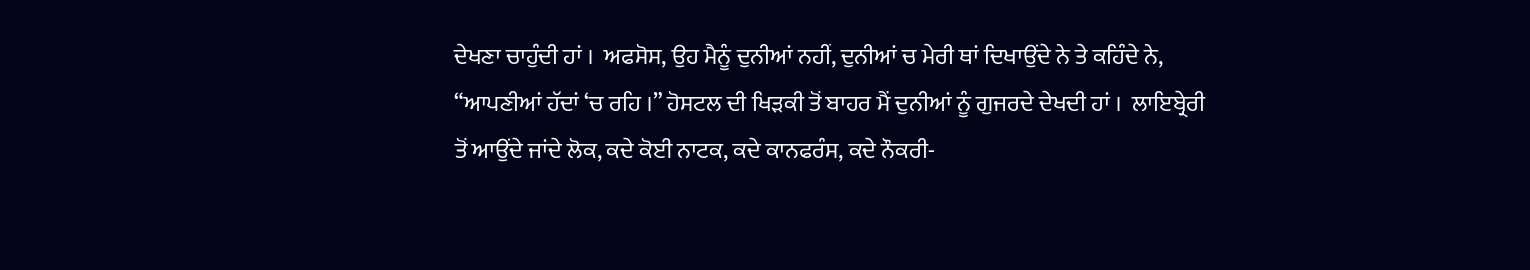ਦੇਖਣਾ ਚਾਹੁੰਦੀ ਹਾਂ ।  ਅਫਸੋਸ, ਉਹ ਮੈਨੂੰ ਦੁਨੀਆਂ ਨਹੀਂ, ਦੁਨੀਆਂ ਚ ਮੇਰੀ ਥਾਂ ਦਿਖਾਉਂਦੇ ਨੇ ਤੇ ਕਹਿੰਦੇ ਨੇ, “ਆਪਣੀਆਂ ਹੱਦਾਂ ‘ਚ ਰਹਿ ।” ਹੋਸਟਲ ਦੀ ਖਿੜਕੀ ਤੋਂ ਬਾਹਰ ਮੈਂ ਦੁਨੀਆਂ ਨੂੰ ਗੁਜਰਦੇ ਦੇਖਦੀ ਹਾਂ ।  ਲਾਇਬ੍ਰੇਰੀ ਤੋਂ ਆਉਂਦੇ ਜਾਂਦੇ ਲੋਕ, ਕਦੇ ਕੋਈ ਨਾਟਕ, ਕਦੇ ਕਾਨਫਰੰਸ, ਕਦੇ ਨੌਕਰੀ-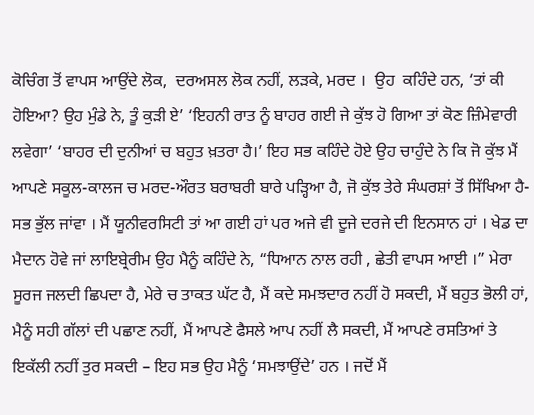ਕੋਚਿੰਗ ਤੋਂ ਵਾਪਸ ਆਉਂਦੇ ਲੋਕ,  ਦਰਅਸਲ ਲੋਕ ਨਹੀਂ, ਲੜਕੇ, ਮਰਦ ।  ਉਹ  ਕਹਿੰਦੇ ਹਨ, ‘ਤਾਂ ਕੀ ਹੋਇਆ? ਉਹ ਮੁੰਡੇ ਨੇ, ਤੂੰ ਕੁੜੀ ਏ’ ‘ਇਹਨੀ ਰਾਤ ਨੂੰ ਬਾਹਰ ਗਈ ਜੇ ਕੁੱਝ ਹੋ ਗਿਆ ਤਾਂ ਕੋਣ ਜ਼ਿੰਮੇਵਾਰੀ ਲਵੇਗਾ’ ‘ਬਾਹਰ ਦੀ ਦੁਨੀਆਂ ਚ ਬਹੁਤ ਖ਼ਤਰਾ ਹੈ।’ ਇਹ ਸਭ ਕਹਿੰਦੇ ਹੋਏ ਉਹ ਚਾਹੁੰਦੇ ਨੇ ਕਿ ਜੋ ਕੁੱਝ ਮੈਂ ਆਪਣੇ ਸਕੂਲ-ਕਾਲਜ ਚ ਮਰਦ-ਔਰਤ ਬਰਾਬਰੀ ਬਾਰੇ ਪੜ੍ਹਿਆ ਹੈ, ਜੋ ਕੁੱਝ ਤੇਰੇ ਸੰਘਰਸ਼ਾਂ ਤੋਂ ਸਿੱਖਿਆ ਹੈ- ਸਭ ਭੁੱਲ ਜਾਂਵਾ । ਮੈਂ ਯੂਨੀਵਰਸਿਟੀ ਤਾਂ ਆ ਗਈ ਹਾਂ ਪਰ ਅਜੇ ਵੀ ਦੂਜੇ ਦਰਜੇ ਦੀ ਇਨਸਾਨ ਹਾਂ । ਖੇਡ ਦਾ ਮੈਦਾਨ ਹੋਵੇ ਜਾਂ ਲਾਇਬ੍ਰੇਰੀਮ ਉਹ ਮੈਨੂੰ ਕਹਿੰਦੇ ਨੇ, “ਧਿਆਨ ਨਾਲ ਰਹੀ , ਛੇਤੀ ਵਾਪਸ ਆਈ ।” ਮੇਰਾ ਸੂਰਜ ਜਲਦੀ ਛਿਪਦਾ ਹੈ, ਮੇਰੇ ਚ ਤਾਕਤ ਘੱਟ ਹੈ, ਮੈਂ ਕਦੇ ਸਮਝਦਾਰ ਨਹੀਂ ਹੋ ਸਕਦੀ, ਮੈਂ ਬਹੁਤ ਭੋਲੀ ਹਾਂ, ਮੈਨੂੰ ਸਹੀ ਗੱਲਾਂ ਦੀ ਪਛਾਣ ਨਹੀਂ, ਮੈਂ ਆਪਣੇ ਫੈਸਲੇ ਆਪ ਨਹੀਂ ਲੈ ਸਕਦੀ, ਮੈਂ ਆਪਣੇ ਰਸਤਿਆਂ ਤੇ ਇਕੱਲੀ ਨਹੀਂ ਤੁਰ ਸਕਦੀ – ਇਹ ਸਭ ਉਹ ਮੈਨੂੰ ‘ਸਮਝਾਉਂਦੇ’ ਹਨ । ਜਦੋਂ ਮੈਂ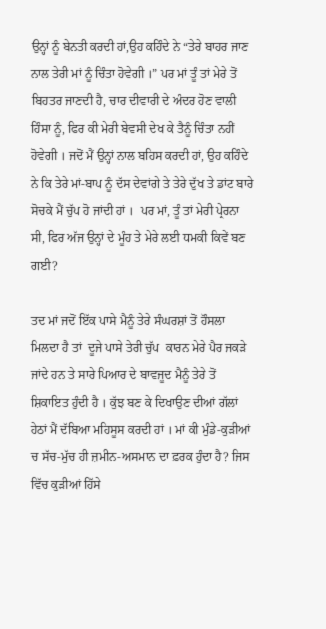ਉਨ੍ਹਾਂ ਨੂੰ ਬੇਨਤੀ ਕਰਦੀ ਹਾਂ,ਉਹ ਕਹਿੰਦੇ ਨੇ “ਤੇਰੇ ਬਾਹਰ ਜਾਣ ਨਾਲ ਤੇਰੀ ਮਾਂ ਨੂੰ ਚਿੰਤਾ ਹੋਵੇਗੀ ।” ਪਰ ਮਾਂ ਤੂੰ ਤਾਂ ਮੇਰੇ ਤੋਂ ਬਿਹਤਰ ਜਾਣਦੀ ਹੈ, ਚਾਰ ਦੀਵਾਰੀ ਦੇ ਅੰਦਰ ਹੋਣ ਵਾਲੀ ਹਿੰਸਾ ਨੂੰ, ਫਿਰ ਕੀ ਮੇਰੀ ਬੇਵਸੀ ਦੇਖ ਕੇ ਤੈਨੂੰ ਚਿੰਤਾ ਨਹੀਂ ਹੋਵੇਗੀ । ਜਦੋਂ ਮੈਂ ਉਨ੍ਹਾਂ ਨਾਲ ਬਹਿਸ ਕਰਦੀ ਹਾਂ, ਉਹ ਕਹਿੰਦੇ ਨੇ ਕਿ ਤੇਰੇ ਮਾਂ-ਬਾਪ ਨੂੰ ਦੱਸ ਦੇਵਾਂਗੇ ਤੇ ਤੇਰੇ ਦੁੱਖ ਤੇ ਡਾਂਟ ਬਾਰੇ ਸੋਚਕੇ ਮੈਂ ਚੁੱਪ ਹੋ ਜਾਂਦੀ ਹਾਂ ।  ਪਰ ਮਾਂ, ਤੂੰ ਤਾਂ ਮੇਰੀ ਪ੍ਰੇਰਨਾ ਸੀ, ਫਿਰ ਅੱਜ ਉਨ੍ਹਾਂ ਦੇ ਮੂੰਹ ਤੇ ਮੇਰੇ ਲਈ ਧਮਕੀ ਕਿਵੇਂ ਬਣ ਗਈ?

ਤਦ ਮਾਂ ਜਦੋਂ ਇੱਕ ਪਾਸੇ ਮੈਨੂੰ ਤੇਰੇ ਸੰਘਰਸ਼ਾਂ ਤੋਂ ਹੌਸਲਾ ਮਿਲਦਾ ਹੈ ਤਾਂ  ਦੂਜੇ ਪਾਸੇ ਤੇਰੀ ਚੁੱਪ  ਕਾਰਨ ਮੇਰੇ ਪੈਰ ਜਕੜੇ ਜਾਂਦੇ ਹਨ ਤੇ ਸਾਰੇ ਪਿਆਰ ਦੇ ਬਾਵਜੂਦ ਮੈਨੂੰ ਤੇਰੇ ਤੋਂ ਸ਼ਿਕਾਇਤ ਹੁੰਦੀ ਹੈ । ਕੁੱਝ ਬਣ ਕੇ ਦਿਖਾਉਣ ਦੀਆਂ ਗੱਲਾਂ ਹੇਠਾਂ ਮੈਂ ਦੱਬਿਆ ਮਹਿਸੂਸ ਕਰਦੀ ਹਾਂ । ਮਾਂ ਕੀ ਮੁੰਡੇ-ਕੁੜੀਆਂ ਚ ਸੱਚ-ਮੁੱਚ ਹੀ ਜ਼ਮੀਨ-ਅਸਮਾਨ ਦਾ ਫ਼ਰਕ ਹੁੰਦਾ ਹੈ? ਜਿਸ ਵਿੱਚ ਕੁੜੀਆਂ ਹਿੱਸੇ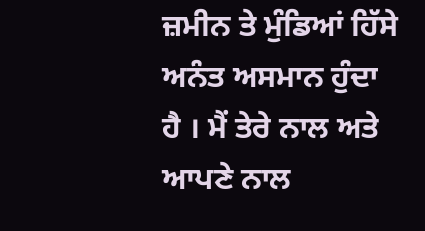ਜ਼ਮੀਨ ਤੇ ਮੁੰਡਿਆਂ ਹਿੱਸੇ ਅਨੰਤ ਅਸਮਾਨ ਹੁੰਦਾ ਹੈ । ਮੈਂ ਤੇਰੇ ਨਾਲ ਅਤੇ ਆਪਣੇ ਨਾਲ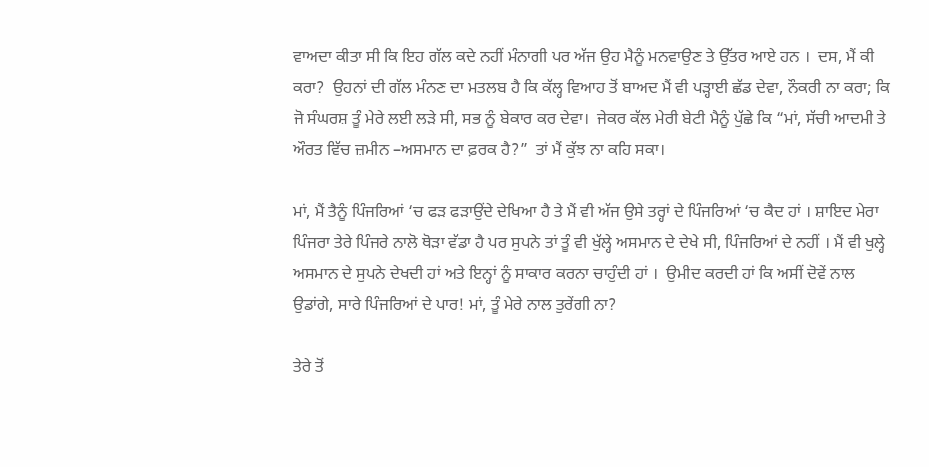ਵਾਅਦਾ ਕੀਤਾ ਸੀ ਕਿ ਇਹ ਗੱਲ ਕਦੇ ਨਹੀਂ ਮੰਨਾਗੀ ਪਰ ਅੱਜ ਉਹ ਮੈਨੂੰ ਮਨਵਾਉਣ ਤੇ ਉੱਤਰ ਆਏ ਹਨ ।  ਦਸ, ਮੈਂ ਕੀ ਕਰਾ?  ਉਹਨਾਂ ਦੀ ਗੱਲ ਮੰਨਣ ਦਾ ਮਤਲਬ ਹੈ ਕਿ ਕੱਲ੍ਹ ਵਿਆਹ ਤੋਂ ਬਾਅਦ ਮੈਂ ਵੀ ਪੜ੍ਹਾਈ ਛੱਡ ਦੇਵਾ, ਨੌਕਰੀ ਨਾ ਕਰਾ; ਕਿ ਜੋ ਸੰਘਰਸ਼ ਤੂੰ ਮੇਰੇ ਲਈ ਲੜੇ ਸੀ, ਸਭ ਨੂੰ ਬੇਕਾਰ ਕਰ ਦੇਵਾ।  ਜੇਕਰ ਕੱਲ ਮੇਰੀ ਬੇਟੀ ਮੈਨੂੰ ਪੁੱਛੇ ਕਿ “ਮਾਂ, ਸੱਚੀ ਆਦਮੀ ਤੇ ਔਰਤ ਵਿੱਚ ਜ਼ਮੀਨ –ਅਸਮਾਨ ਦਾ ਫ਼ਰਕ ਹੈ?”  ਤਾਂ ਮੈਂ ਕੁੱਝ ਨਾ ਕਹਿ ਸਕਾ।

ਮਾਂ, ਮੈਂ ਤੈਨੂੰ ਪਿੰਜਰਿਆਂ ‘ਚ ਫੜ ਫੜਾਉਂਦੇ ਦੇਖਿਆ ਹੈ ਤੇ ਮੈਂ ਵੀ ਅੱਜ ਉਸੇ ਤਰ੍ਹਾਂ ਦੇ ਪਿੰਜਰਿਆਂ ‘ਚ ਕੈਦ ਹਾਂ । ਸ਼ਾਇਦ ਮੇਰਾ ਪਿੰਜਰਾ ਤੇਰੇ ਪਿੰਜਰੇ ਨਾਲੋ ਥੋੜਾ ਵੱਡਾ ਹੈ ਪਰ ਸੁਪਨੇ ਤਾਂ ਤੂੰ ਵੀ ਖੁੱਲ੍ਹੇ ਅਸਮਾਨ ਦੇ ਦੇਖੇ ਸੀ, ਪਿੰਜਰਿਆਂ ਦੇ ਨਹੀਂ । ਮੈਂ ਵੀ ਖੁਲ੍ਹੇ ਅਸਮਾਨ ਦੇ ਸੁਪਨੇ ਦੇਖਦੀ ਹਾਂ ਅਤੇ ਇਨ੍ਹਾਂ ਨੂੰ ਸਾਕਾਰ ਕਰਨਾ ਚਾਹੁੰਦੀ ਹਾਂ ।  ਉਮੀਦ ਕਰਦੀ ਹਾਂ ਕਿ ਅਸੀਂ ਦੋਵੇਂ ਨਾਲ ਉਡਾਂਗੇ, ਸਾਰੇ ਪਿੰਜਰਿਆਂ ਦੇ ਪਾਰ! ਮਾਂ, ਤੂੰ ਮੇਰੇ ਨਾਲ ਤੁਰੇਂਗੀ ਨਾ?

ਤੇਰੇ ਤੋਂ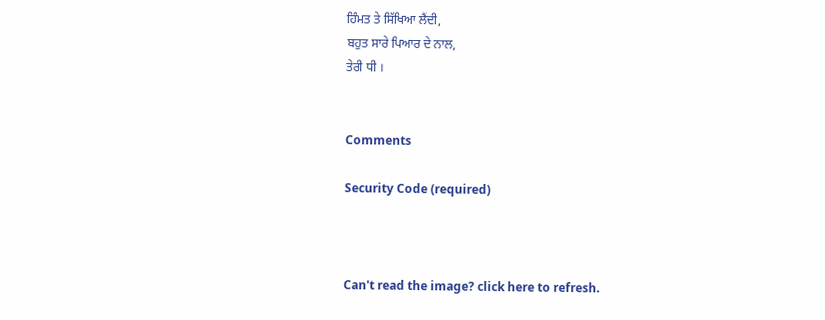ਹਿੰਮਤ ਤੇ ਸਿੱਖਿਆ ਲੈਂਦੀ,
ਬਹੁਤ ਸਾਰੇ ਪਿਆਰ ਦੇ ਨਾਲ,
ਤੇਰੀ ਧੀ ।


Comments

Security Code (required)



Can't read the image? click here to refresh.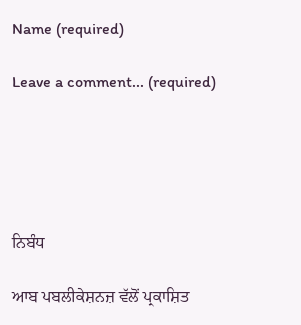Name (required)

Leave a comment... (required)





ਨਿਬੰਧ

ਆਬ ਪਬਲੀਕੇਸ਼ਨਜ਼ ਵੱਲੋਂ ਪ੍ਰਕਾਸ਼ਿਤ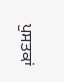ਪੁਸਤਕਾਂ